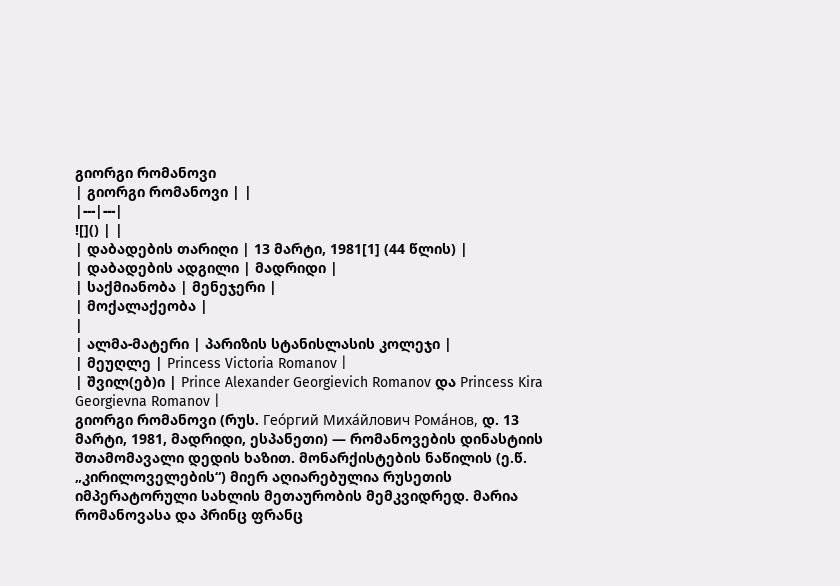გიორგი რომანოვი
| გიორგი რომანოვი | |
|---|---|
![]() | |
| დაბადების თარიღი | 13 მარტი, 1981[1] (44 წლის) |
| დაბადების ადგილი | მადრიდი |
| საქმიანობა | მენეჯერი |
| მოქალაქეობა |
|
| ალმა-მატერი | პარიზის სტანისლასის კოლეჯი |
| მეუღლე | Princess Victoria Romanov |
| შვილ(ებ)ი | Prince Alexander Georgievich Romanov და Princess Kira Georgievna Romanov |
გიორგი რომანოვი (რუს. Гео́ргий Миха́йлович Рома́нов, დ. 13 მარტი, 1981, მადრიდი, ესპანეთი) — რომანოვების დინასტიის შთამომავალი დედის ხაზით. მონარქისტების ნაწილის (ე.წ. „კირილოველების“) მიერ აღიარებულია რუსეთის იმპერატორული სახლის მეთაურობის მემკვიდრედ. მარია რომანოვასა და პრინც ფრანც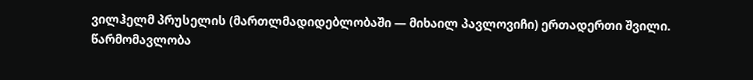ვილჰელმ პრუსელის (მართლმადიდებლობაში — მიხაილ პავლოვიჩი) ერთადერთი შვილი.
წარმომავლობა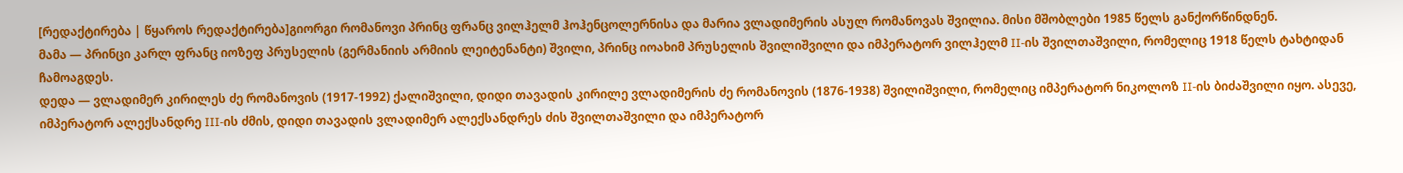[რედაქტირება | წყაროს რედაქტირება]გიორგი რომანოვი პრინც ფრანც ვილჰელმ ჰოჰენცოლერნისა და მარია ვლადიმერის ასულ რომანოვას შვილია. მისი მშობლები 1985 წელს განქორწინდნენ.
მამა — პრინცი კარლ ფრანც იოზეფ პრუსელის (გერმანიის არმიის ლეიტენანტი) შვილი, პრინც იოახიმ პრუსელის შვილიშვილი და იმპერატორ ვილჰელმ II-ის შვილთაშვილი, რომელიც 1918 წელს ტახტიდან ჩამოაგდეს.
დედა — ვლადიმერ კირილეს ძე რომანოვის (1917-1992) ქალიშვილი, დიდი თავადის კირილე ვლადიმერის ძე რომანოვის (1876-1938) შვილიშვილი, რომელიც იმპერატორ ნიკოლოზ II-ის ბიძაშვილი იყო. ასევე, იმპერატორ ალექსანდრე III-ის ძმის, დიდი თავადის ვლადიმერ ალექსანდრეს ძის შვილთაშვილი და იმპერატორ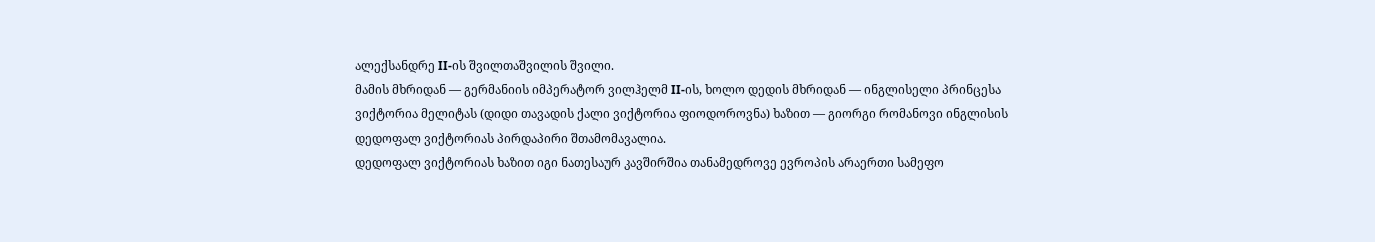ალექსანდრე II-ის შვილთაშვილის შვილი.
მამის მხრიდან — გერმანიის იმპერატორ ვილჰელმ II-ის, ხოლო დედის მხრიდან — ინგლისელი პრინცესა ვიქტორია მელიტას (დიდი თავადის ქალი ვიქტორია ფიოდოროვნა) ხაზით — გიორგი რომანოვი ინგლისის დედოფალ ვიქტორიას პირდაპირი შთამომავალია.
დედოფალ ვიქტორიას ხაზით იგი ნათესაურ კავშირშია თანამედროვე ევროპის არაერთი სამეფო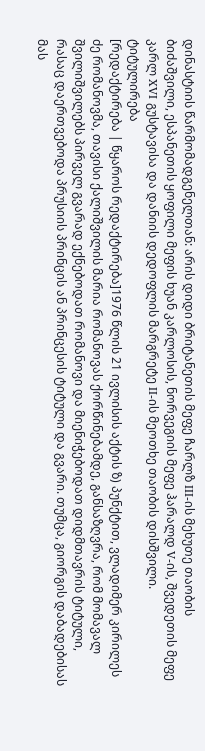დინასტიის წარმომადგენელთან: არის დიდი ბრიტანეთის მეფე ჩარლზ III-ის მეხუთე თაობის ბიძაშვილი, ესპანეთის ყოფილი მეფის ხუან კარლოსის, ნორვეგიის მეფე ჰარალდ V-ის, შვედეთის მეფე კარლ XVI გუსტავისა და დანიის დედოფლის მარგრეტე II-ის მეოთხე თაობის დისშვილი.
ტიტულირება
[რედაქტირება | წყაროს რედაქტირება]1976 წლის 21 ივლისის აქტის ზ) პუნქტით, ვლადიმერ კირილეს ძე რომანოვმა, თავისი ქალიშვილის მარია რომანოვას ქორწინებამდე, განსაზღვრა, რომ მომავალ შვილიშვილებს პირველ გვარად ექნებოდათ რომანოვი და მიენიჭებოდათ დიდმთავრის ტიტული, რასაც დაერთვებოდა პრუსიის პრინცის ან პრინცესის ტიტული და გვარი. თუმცა, გიორგის დაბადებისას მას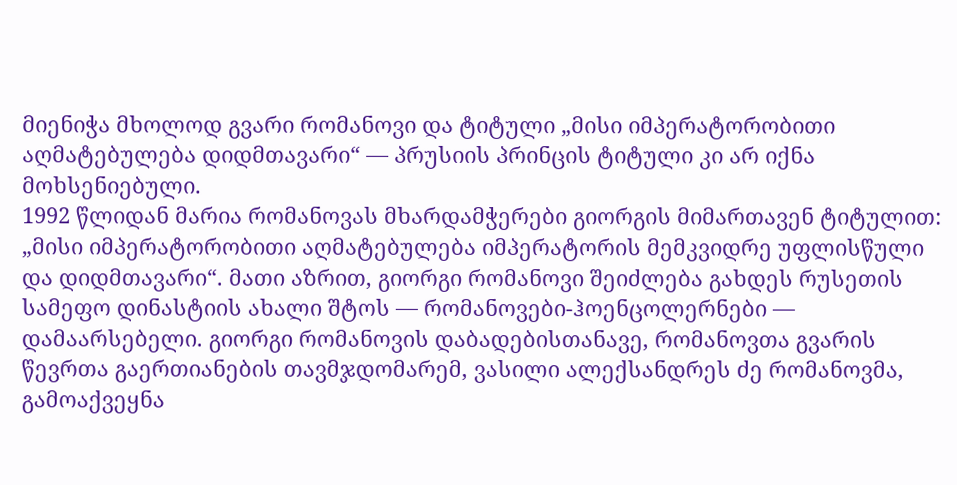მიენიჭა მხოლოდ გვარი რომანოვი და ტიტული „მისი იმპერატორობითი აღმატებულება დიდმთავარი“ — პრუსიის პრინცის ტიტული კი არ იქნა მოხსენიებული.
1992 წლიდან მარია რომანოვას მხარდამჭერები გიორგის მიმართავენ ტიტულით: „მისი იმპერატორობითი აღმატებულება იმპერატორის მემკვიდრე უფლისწული და დიდმთავარი“. მათი აზრით, გიორგი რომანოვი შეიძლება გახდეს რუსეთის სამეფო დინასტიის ახალი შტოს — რომანოვები-ჰოენცოლერნები — დამაარსებელი. გიორგი რომანოვის დაბადებისთანავე, რომანოვთა გვარის წევრთა გაერთიანების თავმჯდომარემ, ვასილი ალექსანდრეს ძე რომანოვმა, გამოაქვეყნა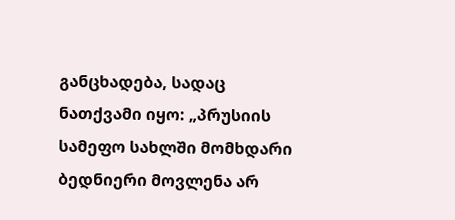განცხადება, სადაც ნათქვამი იყო: „პრუსიის სამეფო სახლში მომხდარი ბედნიერი მოვლენა არ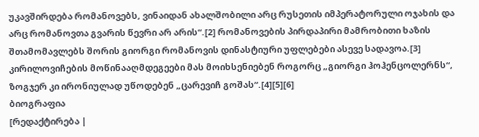უკავშირდება რომანოვებს, ვინაიდან ახალშობილი არც რუსეთის იმპერატორული ოჯახის და არც რომანოვთა გვარის წევრი არ არის“.[2] რომანოვების პირდაპირი მამრობითი ხაზის შთამომავლებს შორის გიორგი რომანოვის დინასტიური უფლებები ასევე სადავოა.[3] კირილოვიჩების მოწინააღმდეგეები მას მოიხსენიებენ როგორც „გიორგი ჰოჰენცოლერნს“, ზოგჯერ კი ირონიულად უწოდებენ „ცარევიჩ გოშას“.[4][5][6]
ბიოგრაფია
[რედაქტირება |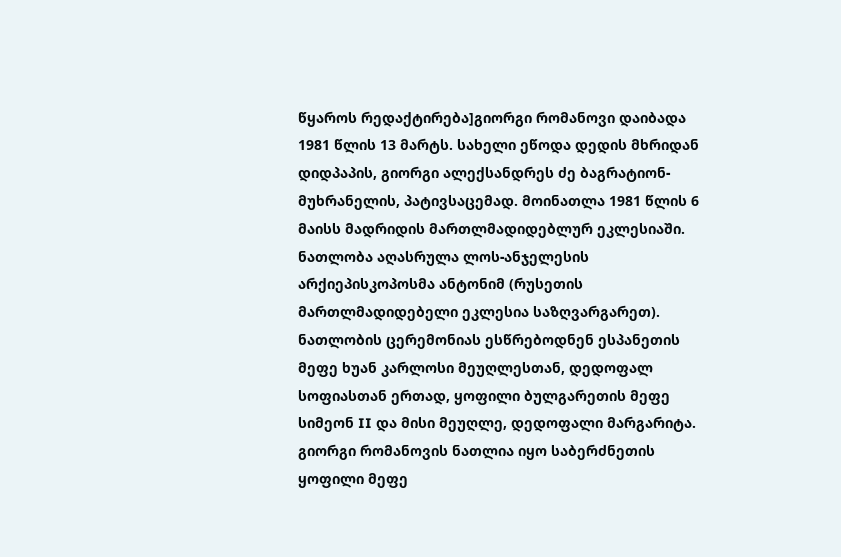წყაროს რედაქტირება]გიორგი რომანოვი დაიბადა 1981 წლის 13 მარტს. სახელი ეწოდა დედის მხრიდან დიდპაპის, გიორგი ალექსანდრეს ძე ბაგრატიონ-მუხრანელის, პატივსაცემად. მოინათლა 1981 წლის 6 მაისს მადრიდის მართლმადიდებლურ ეკლესიაში. ნათლობა აღასრულა ლოს-ანჯელესის არქიეპისკოპოსმა ანტონიმ (რუსეთის მართლმადიდებელი ეკლესია საზღვარგარეთ). ნათლობის ცერემონიას ესწრებოდნენ ესპანეთის მეფე ხუან კარლოსი მეუღლესთან, დედოფალ სოფიასთან ერთად, ყოფილი ბულგარეთის მეფე სიმეონ II და მისი მეუღლე, დედოფალი მარგარიტა. გიორგი რომანოვის ნათლია იყო საბერძნეთის ყოფილი მეფე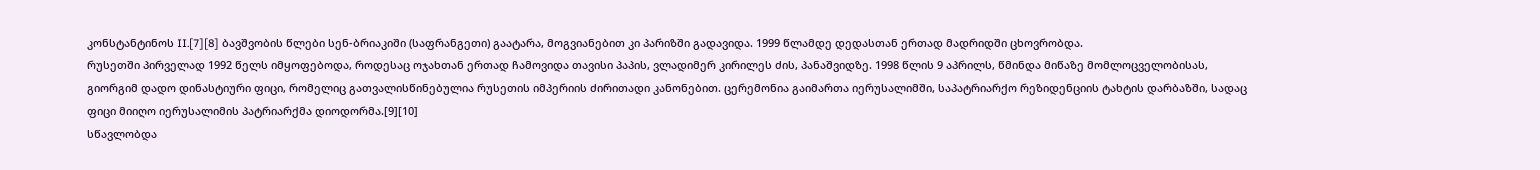კონსტანტინოს II.[7][8] ბავშვობის წლები სენ-ბრიაკიში (საფრანგეთი) გაატარა, მოგვიანებით კი პარიზში გადავიდა. 1999 წლამდე დედასთან ერთად მადრიდში ცხოვრობდა.
რუსეთში პირველად 1992 წელს იმყოფებოდა, როდესაც ოჯახთან ერთად ჩამოვიდა თავისი პაპის, ვლადიმერ კირილეს ძის, პანაშვიდზე. 1998 წლის 9 აპრილს, წმინდა მიწაზე მომლოცველობისას, გიორგიმ დადო დინასტიური ფიცი, რომელიც გათვალისწინებულია რუსეთის იმპერიის ძირითადი კანონებით. ცერემონია გაიმართა იერუსალიმში, საპატრიარქო რეზიდენციის ტახტის დარბაზში, სადაც ფიცი მიიღო იერუსალიმის პატრიარქმა დიოდორმა.[9][10]
სწავლობდა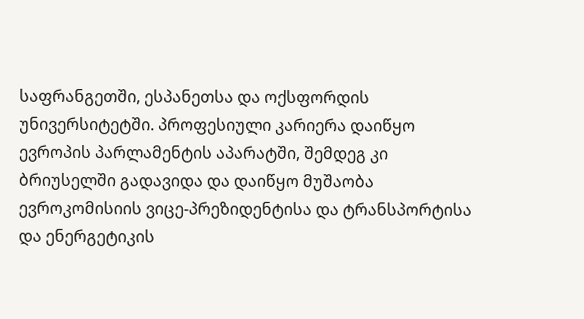საფრანგეთში, ესპანეთსა და ოქსფორდის უნივერსიტეტში. პროფესიული კარიერა დაიწყო ევროპის პარლამენტის აპარატში, შემდეგ კი ბრიუსელში გადავიდა და დაიწყო მუშაობა ევროკომისიის ვიცე-პრეზიდენტისა და ტრანსპორტისა და ენერგეტიკის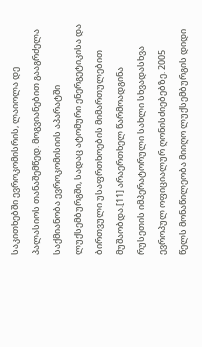საკითხებში ევროკომისრის, ლაიოლა დე პალასიოს თანაშემწედ. მოგვიანებით გააგრძელა საქმიანობა ევროკომისიის აპარატში ლუქსემბურგში, სადაც ატომური ენერგეტიკისა და ბირთვული უსაფრთხოების მიმართულებით მუშაობდა.[11] არაერთხელ წარმოადგინა რუსეთის იმპერატორული სახლი სხვადასხვა ევროპულ ოფიციალურ ღონისძიებებზე. 2005 წელს მონაწილეობა მიიღო ლუქსემბურგის დიდი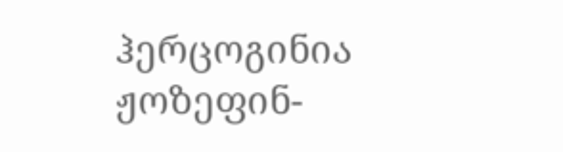ჰერცოგინია ჟოზეფინ-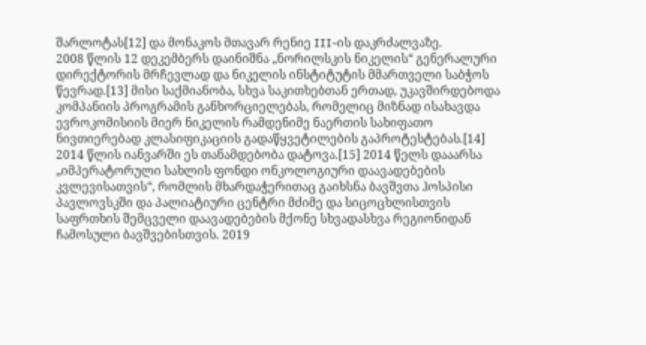შარლოტას[12] და მონაკოს მთავარ რენიე III-ის დაკრძალვაზე.
2008 წლის 12 დეკემბერს დაინიშნა „ნორილსკის ნიკელის“ გენერალური დირექტორის მრჩევლად და ნიკელის ინსტიტუტის მმართველი საბჭოს წევრად.[13] მისი საქმიანობა, სხვა საკითხებთან ერთად, უკავშირდებოდა კომპანიის პროგრამის განხორციელებას, რომელიც მიზნად ისახავდა ევროკომისიის მიერ ნიკელის რამდენიმე ნაერთის სახიფათო ნივთიერებად კლასიფიკაციის გადაწყვეტილების გაპროტესტებას.[14] 2014 წლის იანვარში ეს თანამდებობა დატოვა.[15] 2014 წელს დააარსა „იმპერატორული სახლის ფონდი ონკოლოგიური დაავადებების კვლევისათვის“, რომლის მხარდაჭერითაც გაიხსნა ბავშვთა ჰოსპისი პავლოვსკში და პალიატიური ცენტრი მძიმე და სიცოცხლისთვის საფრთხის შემცველი დაავადებების მქონე სხვადასხვა რეგიონიდან ჩამოსული ბავშვებისთვის. 2019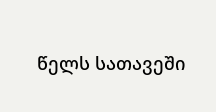წელს სათავეში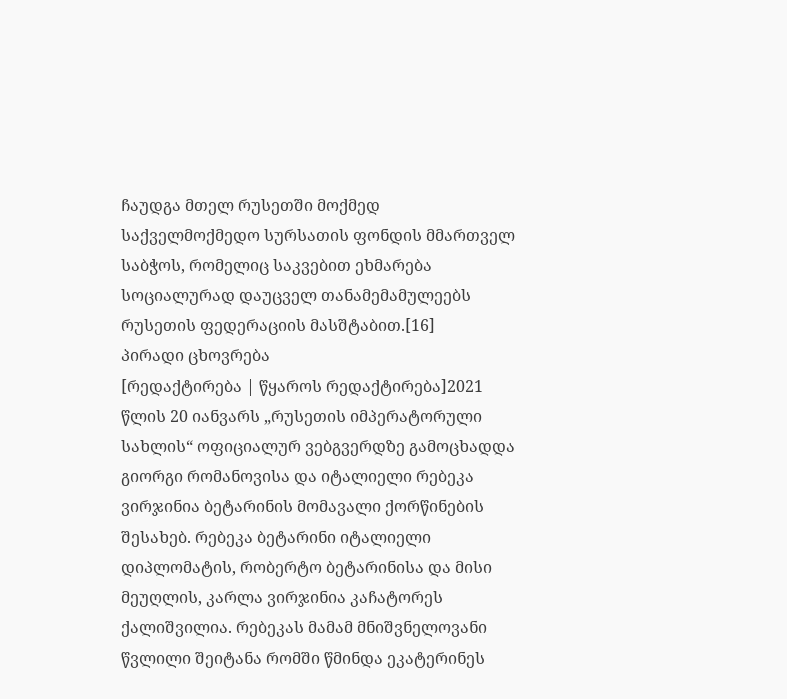ჩაუდგა მთელ რუსეთში მოქმედ საქველმოქმედო სურსათის ფონდის მმართველ საბჭოს, რომელიც საკვებით ეხმარება სოციალურად დაუცველ თანამემამულეებს რუსეთის ფედერაციის მასშტაბით.[16]
პირადი ცხოვრება
[რედაქტირება | წყაროს რედაქტირება]2021 წლის 20 იანვარს „რუსეთის იმპერატორული სახლის“ ოფიციალურ ვებგვერდზე გამოცხადდა გიორგი რომანოვისა და იტალიელი რებეკა ვირჯინია ბეტარინის მომავალი ქორწინების შესახებ. რებეკა ბეტარინი იტალიელი დიპლომატის, რობერტო ბეტარინისა და მისი მეუღლის, კარლა ვირჯინია კაჩატორეს ქალიშვილია. რებეკას მამამ მნიშვნელოვანი წვლილი შეიტანა რომში წმინდა ეკატერინეს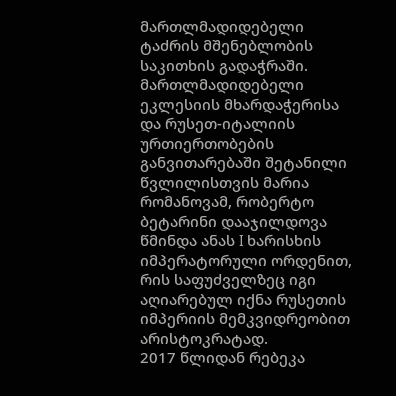მართლმადიდებელი ტაძრის მშენებლობის საკითხის გადაჭრაში.
მართლმადიდებელი ეკლესიის მხარდაჭერისა და რუსეთ-იტალიის ურთიერთობების განვითარებაში შეტანილი წვლილისთვის მარია რომანოვამ, რობერტო ბეტარინი დააჯილდოვა წმინდა ანას I ხარისხის იმპერატორული ორდენით, რის საფუძველზეც იგი აღიარებულ იქნა რუსეთის იმპერიის მემკვიდრეობით არისტოკრატად.
2017 წლიდან რებეკა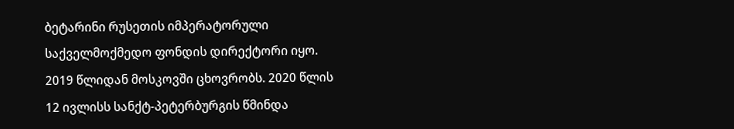ბეტარინი რუსეთის იმპერატორული საქველმოქმედო ფონდის დირექტორი იყო. 2019 წლიდან მოსკოვში ცხოვრობს. 2020 წლის 12 ივლისს სანქტ-პეტერბურგის წმინდა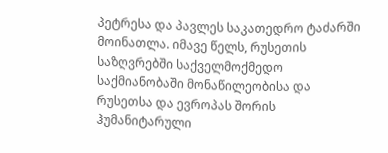პეტრესა და პავლეს საკათედრო ტაძარში მოინათლა. იმავე წელს, რუსეთის საზღვრებში საქველმოქმედო საქმიანობაში მონაწილეობისა და რუსეთსა და ევროპას შორის ჰუმანიტარული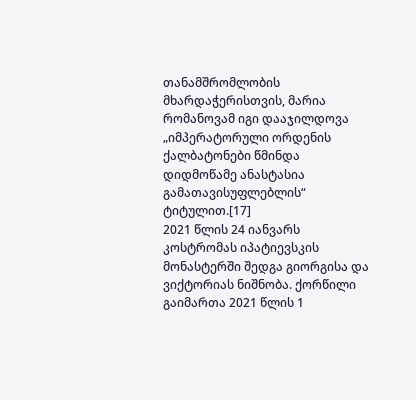თანამშრომლობის მხარდაჭერისთვის, მარია რომანოვამ იგი დააჯილდოვა „იმპერატორული ორდენის ქალბატონები წმინდა დიდმოწამე ანასტასია გამათავისუფლებლის“ ტიტულით.[17]
2021 წლის 24 იანვარს კოსტრომას იპატიევსკის მონასტერში შედგა გიორგისა და ვიქტორიას ნიშნობა. ქორწილი გაიმართა 2021 წლის 1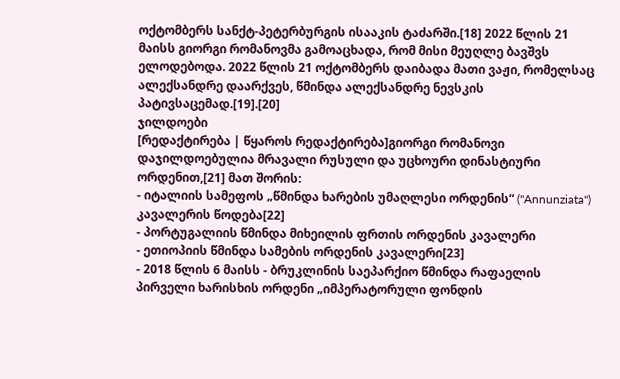ოქტომბერს სანქტ-პეტერბურგის ისააკის ტაძარში.[18] 2022 წლის 21 მაისს გიორგი რომანოვმა გამოაცხადა, რომ მისი მეუღლე ბავშვს ელოდებოდა. 2022 წლის 21 ოქტომბერს დაიბადა მათი ვაჟი, რომელსაც ალექსანდრე დაარქვეს, წმინდა ალექსანდრე ნევსკის პატივსაცემად.[19].[20]
ჯილდოები
[რედაქტირება | წყაროს რედაქტირება]გიორგი რომანოვი დაჯილდოებულია მრავალი რუსული და უცხოური დინასტიური ორდენით,[21] მათ შორის:
- იტალიის სამეფოს „წმინდა ხარების უმაღლესი ორდენის“ ("Annunziata") კავალერის წოდება[22]
- პორტუგალიის წმინდა მიხეილის ფრთის ორდენის კავალერი
- ეთიოპიის წმინდა სამების ორდენის კავალერი[23]
- 2018 წლის 6 მაისს - ბრუკლინის საეპარქიო წმინდა რაფაელის პირველი ხარისხის ორდენი „იმპერატორული ფონდის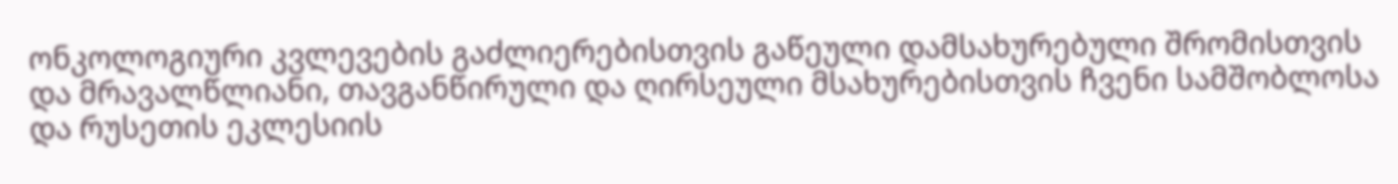ონკოლოგიური კვლევების გაძლიერებისთვის გაწეული დამსახურებული შრომისთვის და მრავალწლიანი, თავგანწირული და ღირსეული მსახურებისთვის ჩვენი სამშობლოსა და რუსეთის ეკლესიის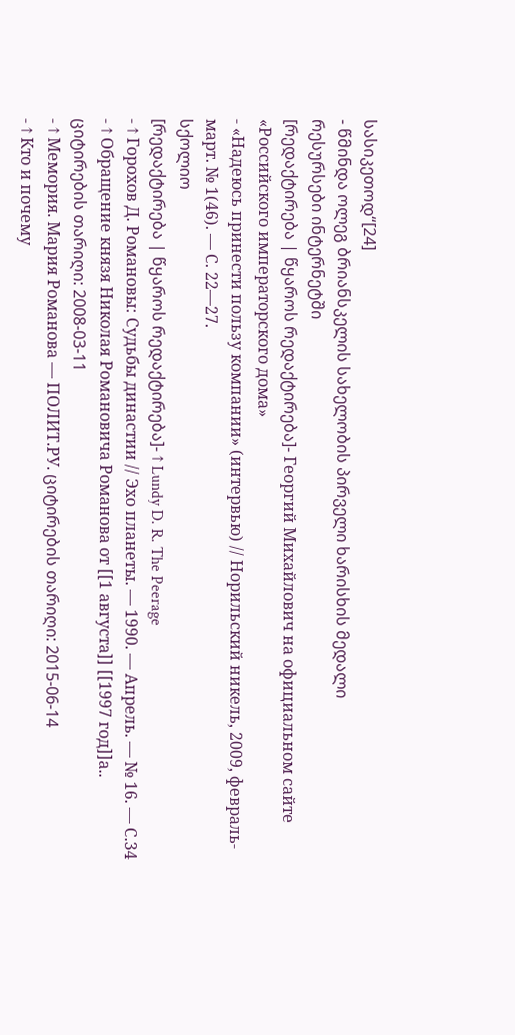სასიკეთოდ“[24]
- წმინდა ოლეგ ბრიანსკელის სახელობის პირველი ხარისხის მედალი
რესურსები ინტერნეტში
[რედაქტირება | წყაროს რედაქტირება]- Георгий Михайлович на официальном сайте «Российского императорского дома»
- «Надеюсь принести пользу компании» (интервью) // Норильский никель, 2009, февраль-март. № 1(46). — С. 22—27.
სქოლიო
[რედაქტირება | წყაროს რედაქტირება]- ↑ Lundy D. R. The Peerage
- ↑ Горохов Д. Романовы: Судьбы династии // Эхо планеты. — 1990. — Апрель. — № 16. — С.34
- ↑ Обращение князя Николая Романовича Романова от [[1 августа]] [[1997 год]]а.. ციტირების თარიღი: 2008-03-11
- ↑ Мемория. Мария Романова — ПОЛИТ.РУ. ციტირების თარიღი: 2015-06-14
- ↑ Кто и почему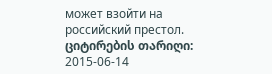может взойти на российский престол. ციტირების თარიღი: 2015-06-14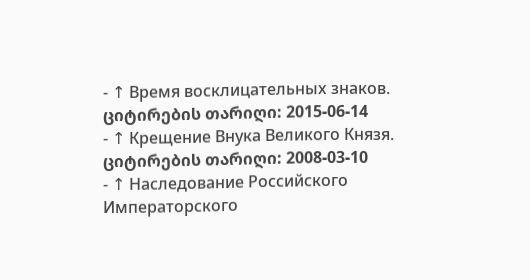- ↑ Время восклицательных знаков. ციტირების თარიღი: 2015-06-14
- ↑ Крещение Внука Великого Князя. ციტირების თარიღი: 2008-03-10
- ↑ Наследование Российского Императорского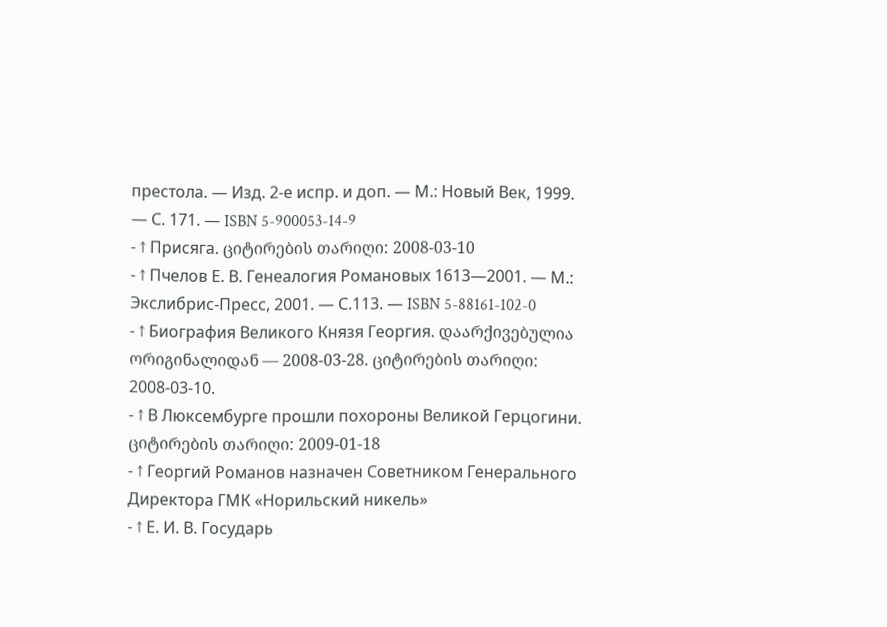престола. — Изд. 2-е испр. и доп. — М.: Новый Век, 1999. — С. 171. — ISBN 5-900053-14-9
- ↑ Присяга. ციტირების თარიღი: 2008-03-10
- ↑ Пчелов Е. В. Генеалогия Романовых 1613—2001. — М.: Экслибрис-Пресс, 2001. — С.113. — ISBN 5-88161-102-0
- ↑ Биография Великого Князя Георгия. დაარქივებულია ორიგინალიდან — 2008-03-28. ციტირების თარიღი: 2008-03-10.
- ↑ В Люксембурге прошли похороны Великой Герцогини. ციტირების თარიღი: 2009-01-18
- ↑ Георгий Романов назначен Советником Генерального Директора ГМК «Норильский никель»
- ↑ Е. И. В. Государь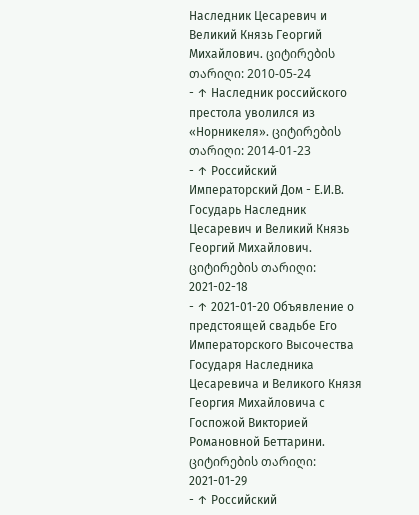Наследник Цесаревич и Великий Князь Георгий Михайлович. ციტირების თარიღი: 2010-05-24
- ↑ Наследник российского престола уволился из «Норникеля». ციტირების თარიღი: 2014-01-23
- ↑ Российский Императорский Дом - Е.И.В. Государь Наследник Цесаревич и Великий Князь Георгий Михайлович. ციტირების თარიღი: 2021-02-18
- ↑ 2021-01-20 Объявление о предстоящей свадьбе Его Императорского Высочества Государя Наследника Цесаревича и Великого Князя Георгия Михайловича с Госпожой Викторией Романовной Беттарини. ციტირების თარიღი: 2021-01-29
- ↑ Российский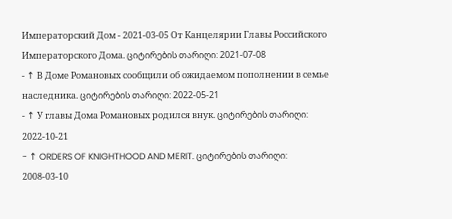Императорский Дом - 2021-03-05 От Канцелярии Главы Российского Императорского Дома. ციტირების თარიღი: 2021-07-08
- ↑ В Доме Романовых сообщили об ожидаемом пополнении в семье наследника. ციტირების თარიღი: 2022-05-21
- ↑ У главы Дома Романовых родился внук. ციტირების თარიღი: 2022-10-21
- ↑ ORDERS OF KNIGHTHOOD AND MERIT. ციტირების თარიღი: 2008-03-10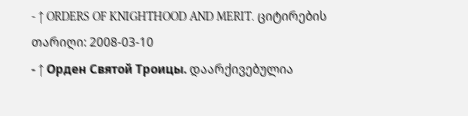- ↑ ORDERS OF KNIGHTHOOD AND MERIT. ციტირების თარიღი: 2008-03-10
- ↑ Орден Святой Троицы. დაარქივებულია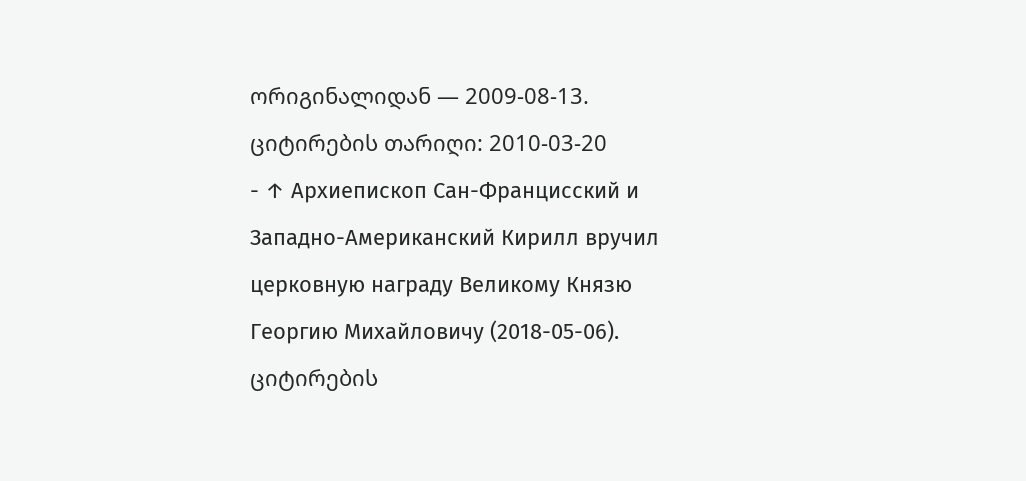ორიგინალიდან — 2009-08-13. ციტირების თარიღი: 2010-03-20
- ↑ Архиепископ Сан-Францисский и Западно-Американский Кирилл вручил церковную награду Великому Князю Георгию Михайловичу (2018-05-06). ციტირების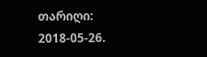თარიღი: 2018-05-26.